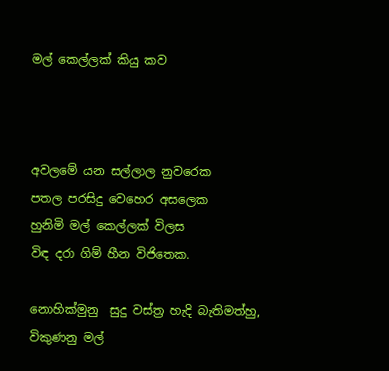මල් කෙල්ලක් කියු කව



අවලමේ යන සල්ලාල නුවරෙක
පතල පරසිදු වෙහෙර අසලෙක
හුනිමි මල් කෙල්ලක් විලස
විඳ දරා ගිම් හීන විජිතෙක.

නොහික්මුනු  සුදු වස්ත්‍ර හැදි බැතිමත්හු,
විකුණනු මල්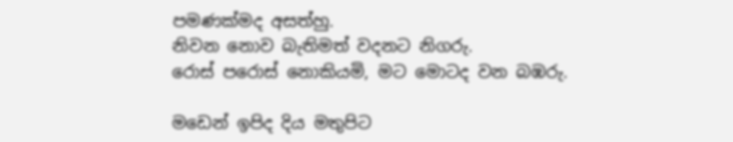පමණක්මද අසත්හු.
නිවන නොව බැතිමත් වදනට නිගරු.
රොස් පරොස් නොකියමි, මට මොටද වන බඹරු.

මඩෙන් ඉපිද දිය මතුපිට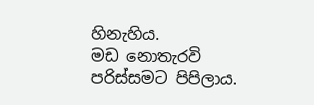හිනැහිය.
මඩ නොතැරවි පරිස්සමට පිපිලාය.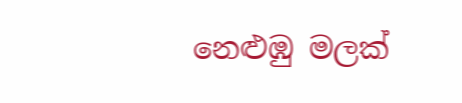නෙළුඹු මලක්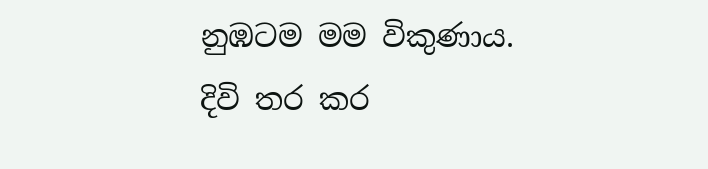නුඹටම මම විකුණාය.
දිවි තර කර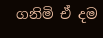ගනිමි ඒ දම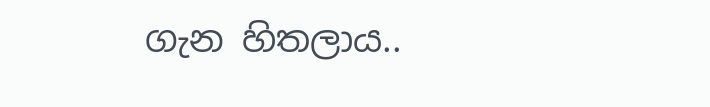ගැන හිතලාය..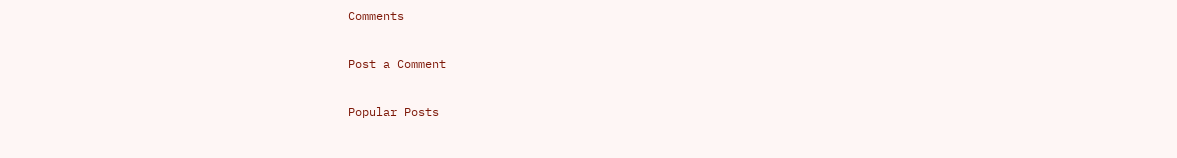Comments

Post a Comment

Popular Posts